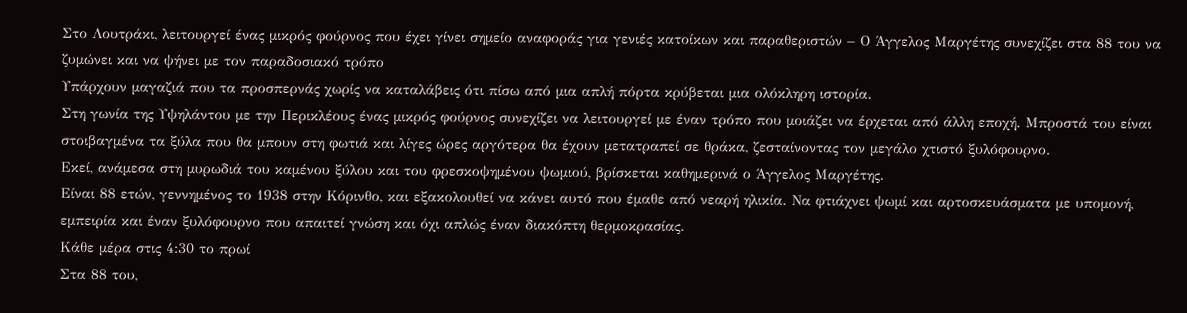Στο Λουτράκι, λειτουργεί ένας μικρός φούρνος που έχει γίνει σημείο αναφοράς για γενιές κατοίκων και παραθεριστών – Ο Άγγελος Μαργέτης συνεχίζει στα 88 του να ζυμώνει και να ψήνει με τον παραδοσιακό τρόπο
Υπάρχουν μαγαζιά που τα προσπερνάς χωρίς να καταλάβεις ότι πίσω από μια απλή πόρτα κρύβεται μια ολόκληρη ιστορία.
Στη γωνία της Υψηλάντου με την Περικλέους ένας μικρός φούρνος συνεχίζει να λειτουργεί με έναν τρόπο που μοιάζει να έρχεται από άλλη εποχή. Μπροστά του είναι στοιβαγμένα τα ξύλα που θα μπουν στη φωτιά και λίγες ώρες αργότερα θα έχουν μετατραπεί σε θράκα, ζεσταίνοντας τον μεγάλο χτιστό ξυλόφουρνο.
Εκεί, ανάμεσα στη μυρωδιά του καμένου ξύλου και του φρεσκοψημένου ψωμιού, βρίσκεται καθημερινά ο Άγγελος Μαργέτης.
Είναι 88 ετών, γεννημένος το 1938 στην Κόρινθο, και εξακολουθεί να κάνει αυτό που έμαθε από νεαρή ηλικία. Να φτιάχνει ψωμί και αρτοσκευάσματα με υπομονή, εμπειρία και έναν ξυλόφουρνο που απαιτεί γνώση και όχι απλώς έναν διακόπτη θερμοκρασίας.
Κάθε μέρα στις 4:30 το πρωί
Στα 88 του,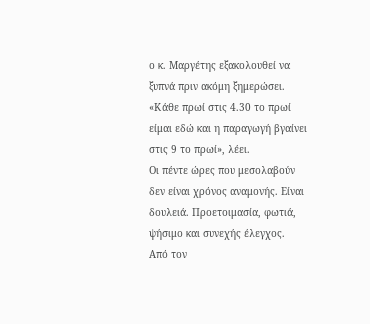ο κ. Μαργέτης εξακολουθεί να ξυπνά πριν ακόμη ξημερώσει.
«Κάθε πρωί στις 4.30 το πρωί είμαι εδώ και η παραγωγή βγαίνει στις 9 το πρωί», λέει.
Οι πέντε ώρες που μεσολαβούν δεν είναι χρόνος αναμονής. Είναι δουλειά. Προετοιμασία, φωτιά, ψήσιμο και συνεχής έλεγχος.
Από τον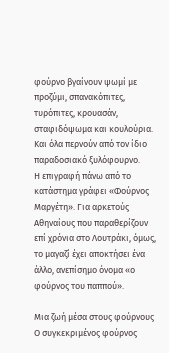φούρνο βγαίνουν ψωμί με προζύμι, σπανακόπιτες, τυρόπιτες, κρουασάν, σταφιδόψωμα και κουλούρια.
Και όλα περνούν από τον ίδιο παραδοσιακό ξυλόφουρνο.
Η επιγραφή πάνω από το κατάστημα γράφει «Φούρνος Μαργέτη». Για αρκετούς Αθηναίους που παραθερίζουν επί χρόνια στο Λουτράκι, όμως, το μαγαζί έχει αποκτήσει ένα άλλο, ανεπίσημο όνομα «ο φούρνος του παππού».

Μια ζωή μέσα στους φούρνους
Ο συγκεκριμένος φούρνος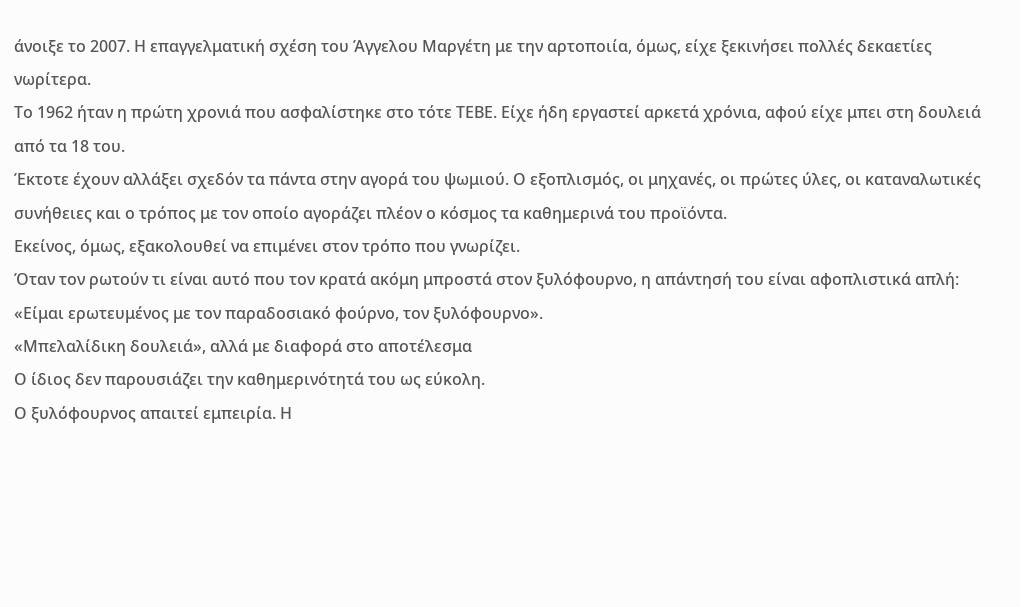άνοιξε το 2007. Η επαγγελματική σχέση του Άγγελου Μαργέτη με την αρτοποιία, όμως, είχε ξεκινήσει πολλές δεκαετίες νωρίτερα.
Το 1962 ήταν η πρώτη χρονιά που ασφαλίστηκε στο τότε ΤΕΒΕ. Είχε ήδη εργαστεί αρκετά χρόνια, αφού είχε μπει στη δουλειά από τα 18 του.
Έκτοτε έχουν αλλάξει σχεδόν τα πάντα στην αγορά του ψωμιού. Ο εξοπλισμός, οι μηχανές, οι πρώτες ύλες, οι καταναλωτικές συνήθειες και ο τρόπος με τον οποίο αγοράζει πλέον ο κόσμος τα καθημερινά του προϊόντα.
Εκείνος, όμως, εξακολουθεί να επιμένει στον τρόπο που γνωρίζει.
Όταν τον ρωτούν τι είναι αυτό που τον κρατά ακόμη μπροστά στον ξυλόφουρνο, η απάντησή του είναι αφοπλιστικά απλή:
«Είμαι ερωτευμένος με τον παραδοσιακό φούρνο, τον ξυλόφουρνο».
«Μπελαλίδικη δουλειά», αλλά με διαφορά στο αποτέλεσμα
Ο ίδιος δεν παρουσιάζει την καθημερινότητά του ως εύκολη.
Ο ξυλόφουρνος απαιτεί εμπειρία. Η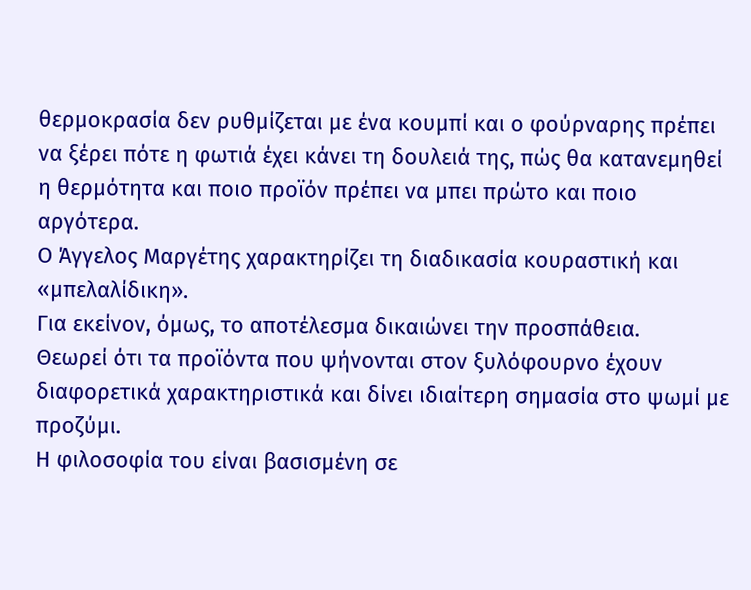θερμοκρασία δεν ρυθμίζεται με ένα κουμπί και ο φούρναρης πρέπει να ξέρει πότε η φωτιά έχει κάνει τη δουλειά της, πώς θα κατανεμηθεί η θερμότητα και ποιο προϊόν πρέπει να μπει πρώτο και ποιο αργότερα.
Ο Άγγελος Μαργέτης χαρακτηρίζει τη διαδικασία κουραστική και «μπελαλίδικη».
Για εκείνον, όμως, το αποτέλεσμα δικαιώνει την προσπάθεια.
Θεωρεί ότι τα προϊόντα που ψήνονται στον ξυλόφουρνο έχουν διαφορετικά χαρακτηριστικά και δίνει ιδιαίτερη σημασία στο ψωμί με προζύμι.
Η φιλοσοφία του είναι βασισμένη σε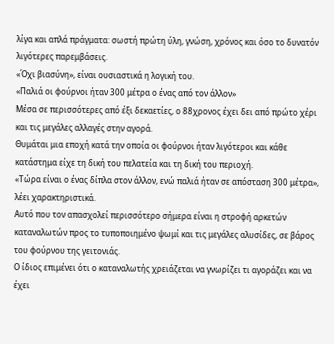λίγα και απλά πράγματα: σωστή πρώτη ύλη, γνώση, χρόνος και όσο το δυνατόν λιγότερες παρεμβάσεις.
«Όχι βιασύνη», είναι ουσιαστικά η λογική του.
«Παλιά οι φούρνοι ήταν 300 μέτρα ο ένας από τον άλλον»
Μέσα σε περισσότερες από έξι δεκαετίες, ο 88χρονος έχει δει από πρώτο χέρι και τις μεγάλες αλλαγές στην αγορά.
Θυμάται μια εποχή κατά την οποία οι φούρνοι ήταν λιγότεροι και κάθε κατάστημα είχε τη δική του πελατεία και τη δική του περιοχή.
«Τώρα είναι ο ένας δίπλα στον άλλον, ενώ παλιά ήταν σε απόσταση 300 μέτρα», λέει χαρακτηριστικά.
Αυτό που τον απασχολεί περισσότερο σήμερα είναι η στροφή αρκετών καταναλωτών προς το τυποποιημένο ψωμί και τις μεγάλες αλυσίδες, σε βάρος του φούρνου της γειτονιάς.
Ο ίδιος επιμένει ότι ο καταναλωτής χρειάζεται να γνωρίζει τι αγοράζει και να έχει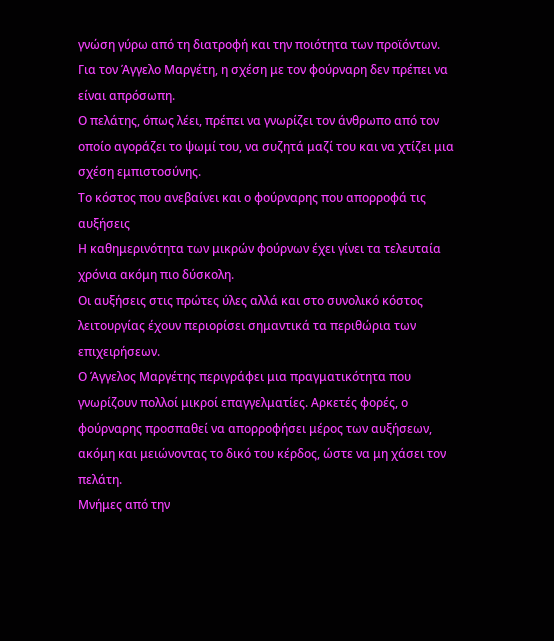γνώση γύρω από τη διατροφή και την ποιότητα των προϊόντων.
Για τον Άγγελο Μαργέτη, η σχέση με τον φούρναρη δεν πρέπει να είναι απρόσωπη.
Ο πελάτης, όπως λέει, πρέπει να γνωρίζει τον άνθρωπο από τον οποίο αγοράζει το ψωμί του, να συζητά μαζί του και να χτίζει μια σχέση εμπιστοσύνης.
Το κόστος που ανεβαίνει και ο φούρναρης που απορροφά τις αυξήσεις
Η καθημερινότητα των μικρών φούρνων έχει γίνει τα τελευταία χρόνια ακόμη πιο δύσκολη.
Οι αυξήσεις στις πρώτες ύλες αλλά και στο συνολικό κόστος λειτουργίας έχουν περιορίσει σημαντικά τα περιθώρια των επιχειρήσεων.
Ο Άγγελος Μαργέτης περιγράφει μια πραγματικότητα που γνωρίζουν πολλοί μικροί επαγγελματίες. Αρκετές φορές, ο φούρναρης προσπαθεί να απορροφήσει μέρος των αυξήσεων, ακόμη και μειώνοντας το δικό του κέρδος, ώστε να μη χάσει τον πελάτη.
Μνήμες από την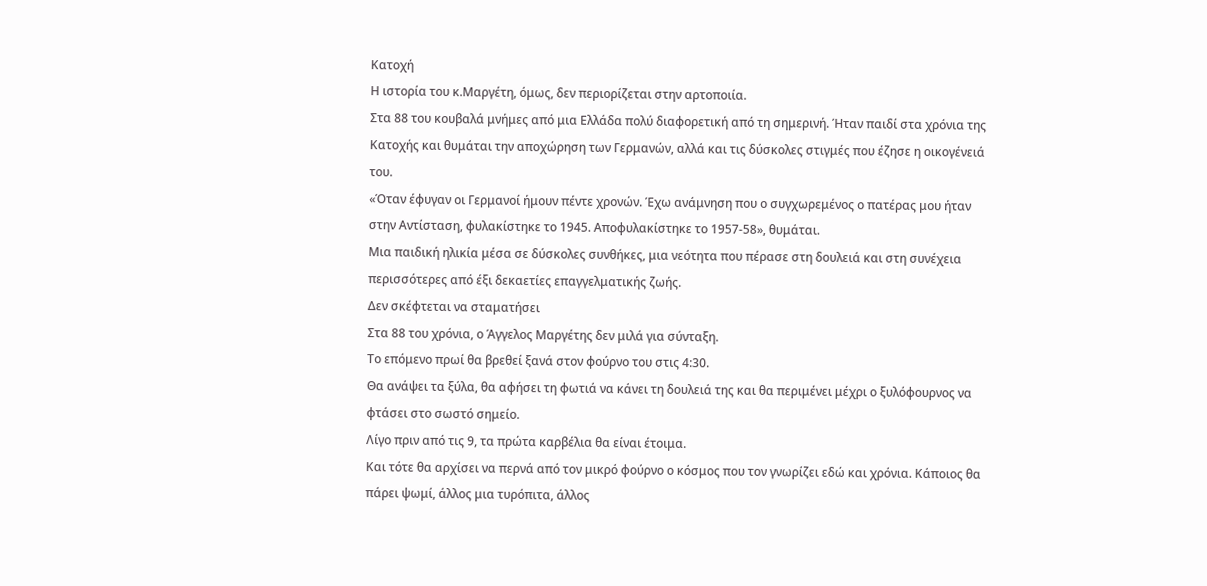Κατοχή
Η ιστορία του κ.Μαργέτη, όμως, δεν περιορίζεται στην αρτοποιία.
Στα 88 του κουβαλά μνήμες από μια Ελλάδα πολύ διαφορετική από τη σημερινή. Ήταν παιδί στα χρόνια της Κατοχής και θυμάται την αποχώρηση των Γερμανών, αλλά και τις δύσκολες στιγμές που έζησε η οικογένειά του.
«Όταν έφυγαν οι Γερμανοί ήμουν πέντε χρονών. Έχω ανάμνηση που ο συγχωρεμένος ο πατέρας μου ήταν στην Αντίσταση, φυλακίστηκε το 1945. Αποφυλακίστηκε το 1957-58», θυμάται.
Μια παιδική ηλικία μέσα σε δύσκολες συνθήκες, μια νεότητα που πέρασε στη δουλειά και στη συνέχεια περισσότερες από έξι δεκαετίες επαγγελματικής ζωής.
Δεν σκέφτεται να σταματήσει
Στα 88 του χρόνια, ο Άγγελος Μαργέτης δεν μιλά για σύνταξη.
Το επόμενο πρωί θα βρεθεί ξανά στον φούρνο του στις 4:30.
Θα ανάψει τα ξύλα, θα αφήσει τη φωτιά να κάνει τη δουλειά της και θα περιμένει μέχρι ο ξυλόφουρνος να φτάσει στο σωστό σημείο.
Λίγο πριν από τις 9, τα πρώτα καρβέλια θα είναι έτοιμα.
Και τότε θα αρχίσει να περνά από τον μικρό φούρνο ο κόσμος που τον γνωρίζει εδώ και χρόνια. Κάποιος θα πάρει ψωμί, άλλος μια τυρόπιτα, άλλος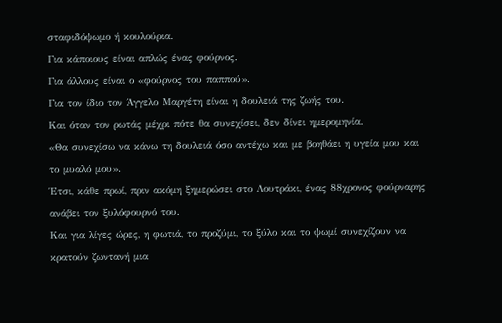σταφιδόψωμο ή κουλούρια.
Για κάποιους είναι απλώς ένας φούρνος.
Για άλλους είναι ο «φούρνος του παππού».
Για τον ίδιο τον Άγγελο Μαργέτη είναι η δουλειά της ζωής του.
Και όταν τον ρωτάς μέχρι πότε θα συνεχίσει, δεν δίνει ημερομηνία.
«Θα συνεχίσω να κάνω τη δουλειά όσο αντέχω και με βοηθάει η υγεία μου και το μυαλό μου».
Έτσι, κάθε πρωί, πριν ακόμη ξημερώσει στο Λουτράκι, ένας 88χρονος φούρναρης ανάβει τον ξυλόφουρνό του.
Και για λίγες ώρες, η φωτιά, το προζύμι, το ξύλο και το ψωμί συνεχίζουν να κρατούν ζωντανή μια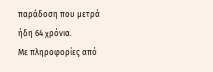παράδοση που μετρά ήδη 64 χρόνια.
Με πληροφορίες από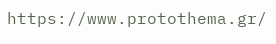https://www.protothema.gr/